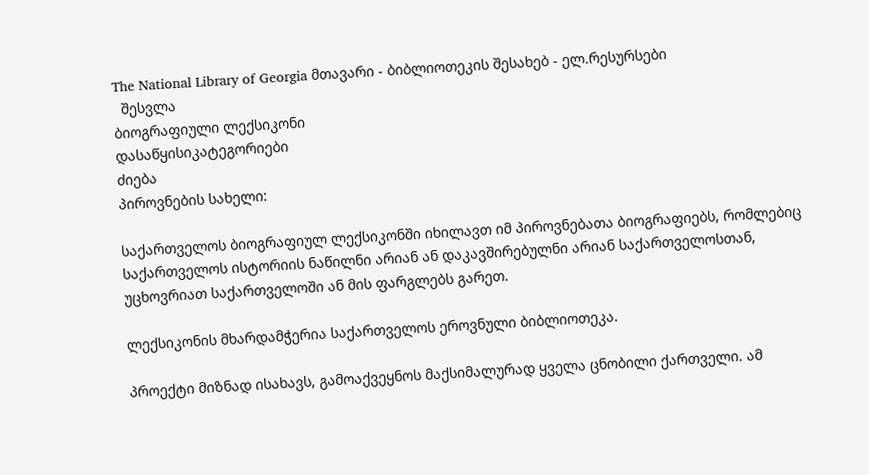The National Library of Georgia მთავარი - ბიბლიოთეკის შესახებ - ელ.რესურსები
  შესვლა
ბიოგრაფიული ლექსიკონი
დასაწყისიკატეგორიები
ძიება
პიროვნების სახელი:

საქართველოს ბიოგრაფიულ ლექსიკონში იხილავთ იმ პიროვნებათა ბიოგრაფიებს, რომლებიც საქართველოს ისტორიის ნაწილნი არიან ან დაკავშირებულნი არიან საქართველოსთან, უცხოვრიათ საქართველოში ან მის ფარგლებს გარეთ.

ლექსიკონის მხარდამჭერია საქართველოს ეროვნული ბიბლიოთეკა.

პროექტი მიზნად ისახავს, გამოაქვეყნოს მაქსიმალურად ყველა ცნობილი ქართველი. ამ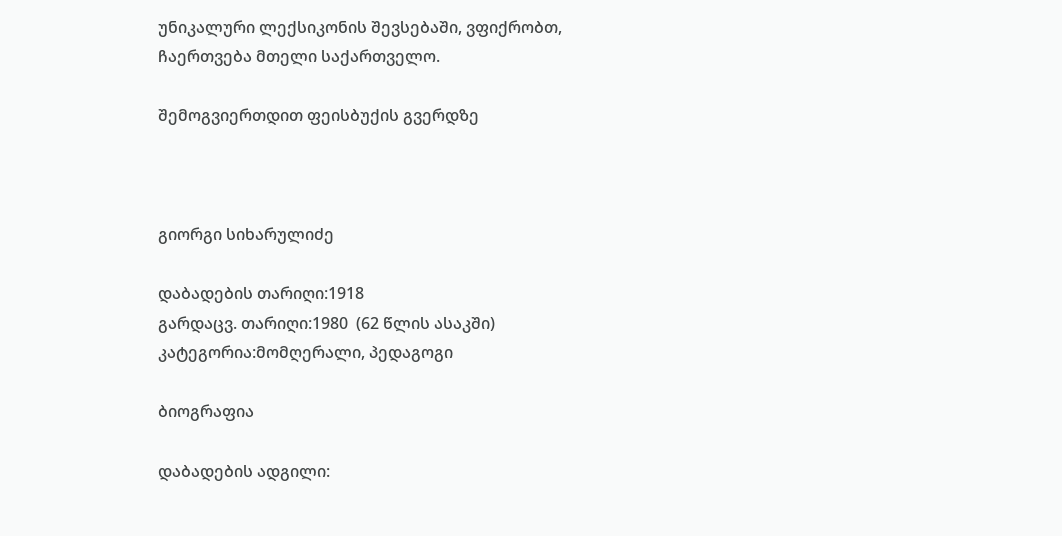უნიკალური ლექსიკონის შევსებაში, ვფიქრობთ, ჩაერთვება მთელი საქართველო.

შემოგვიერთდით ფეისბუქის გვერდზე



გიორგი სიხარულიძე

დაბადების თარიღი:1918
გარდაცვ. თარიღი:1980  (62 წლის ასაკში)
კატეგორია:მომღერალი, პედაგოგი

ბიოგრაფია

დაბადების ადგილი: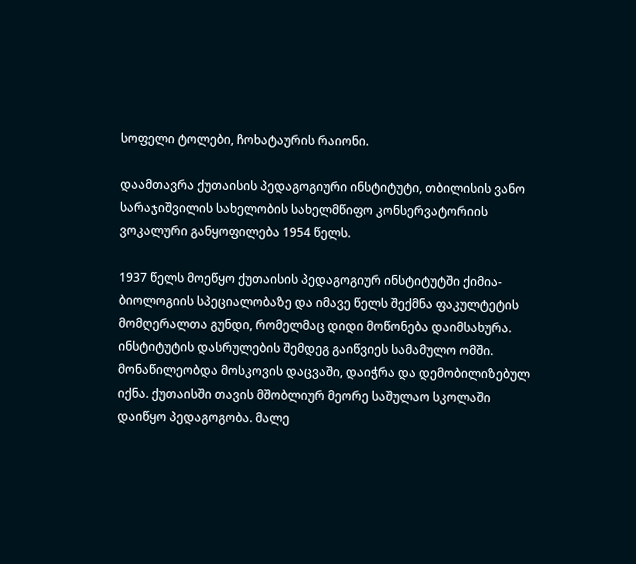სოფელი ტოლები, ჩოხატაურის რაიონი.

დაამთავრა ქუთაისის პედაგოგიური ინსტიტუტი, თბილისის ვანო სარაჯიშვილის სახელობის სახელმწიფო კონსერვატორიის ვოკალური განყოფილება 1954 წელს.

1937 წელს მოეწყო ქუთაისის პედაგოგიურ ინსტიტუტში ქიმია-ბიოლოგიის სპეციალობაზე და იმავე წელს შექმნა ფაკულტეტის მომღერალთა გუნდი, რომელმაც დიდი მოწონება დაიმსახურა. ინსტიტუტის დასრულების შემდეგ გაიწვიეს სამამულო ომში. მონაწილეობდა მოსკოვის დაცვაში, დაიჭრა და დემობილიზებულ იქნა. ქუთაისში თავის მშობლიურ მეორე საშულაო სკოლაში დაიწყო პედაგოგობა. მალე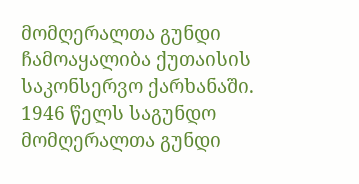მომღერალთა გუნდი ჩამოაყალიბა ქუთაისის საკონსერვო ქარხანაში. 1946 წელს საგუნდო მომღერალთა გუნდი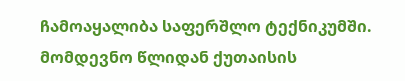ჩამოაყალიბა საფერშლო ტექნიკუმში. მომდევნო წლიდან ქუთაისის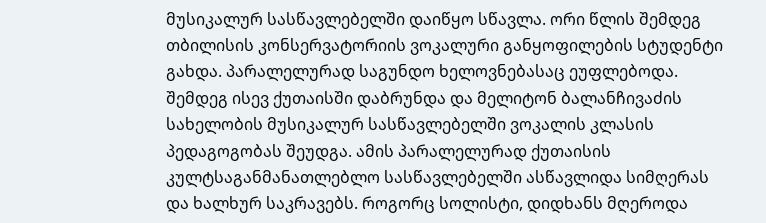მუსიკალურ სასწავლებელში დაიწყო სწავლა. ორი წლის შემდეგ თბილისის კონსერვატორიის ვოკალური განყოფილების სტუდენტი გახდა. პარალელურად საგუნდო ხელოვნებასაც ეუფლებოდა. შემდეგ ისევ ქუთაისში დაბრუნდა და მელიტონ ბალანჩივაძის სახელობის მუსიკალურ სასწავლებელში ვოკალის კლასის პედაგოგობას შეუდგა. ამის პარალელურად ქუთაისის კულტსაგანმანათლებლო სასწავლებელში ასწავლიდა სიმღერას და ხალხურ საკრავებს. როგორც სოლისტი, დიდხანს მღეროდა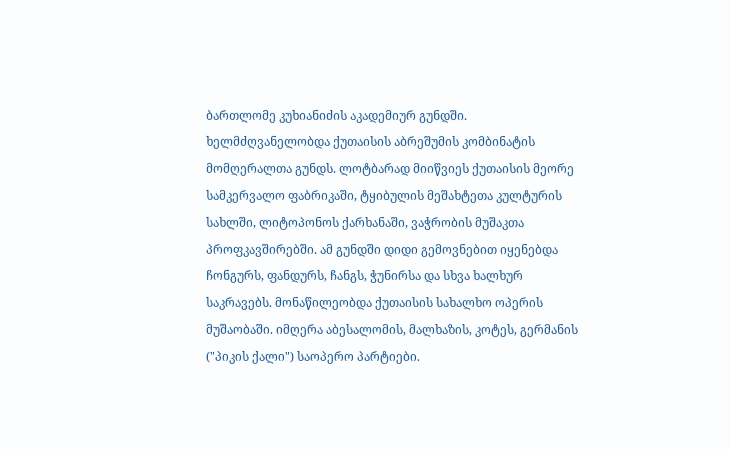ბართლომე კუხიანიძის აკადემიურ გუნდში. ხელმძღვანელობდა ქუთაისის აბრეშუმის კომბინატის მომღერალთა გუნდს. ლოტბარად მიიწვიეს ქუთაისის მეორე სამკერვალო ფაბრიკაში, ტყიბულის მეშახტეთა კულტურის სახლში, ლიტოპონოს ქარხანაში, ვაჭრობის მუშაკთა პროფკავშირებში. ამ გუნდში დიდი გემოვნებით იყენებდა ჩონგურს, ფანდურს, ჩანგს, ჭუნირსა და სხვა ხალხურ საკრავებს. მონაწილეობდა ქუთაისის სახალხო ოპერის მუშაობაში. იმღერა აბესალომის, მალხაზის, კოტეს, გერმანის ("პიკის ქალი") საოპერო პარტიები.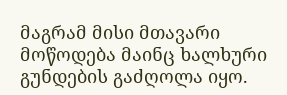მაგრამ მისი მთავარი მოწოდება მაინც ხალხური გუნდების გაძღოლა იყო.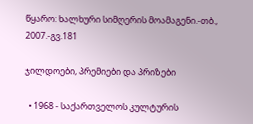წყარო: ხალხური სიმღერის მოამაგენი.-თბ., 2007.-გვ.181

ჯილდოები, პრემიები და პრიზები

  • 1968 - საქართველოს კულტურის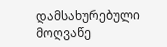დამსახურებული მოღვაწე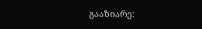გააზიარე: